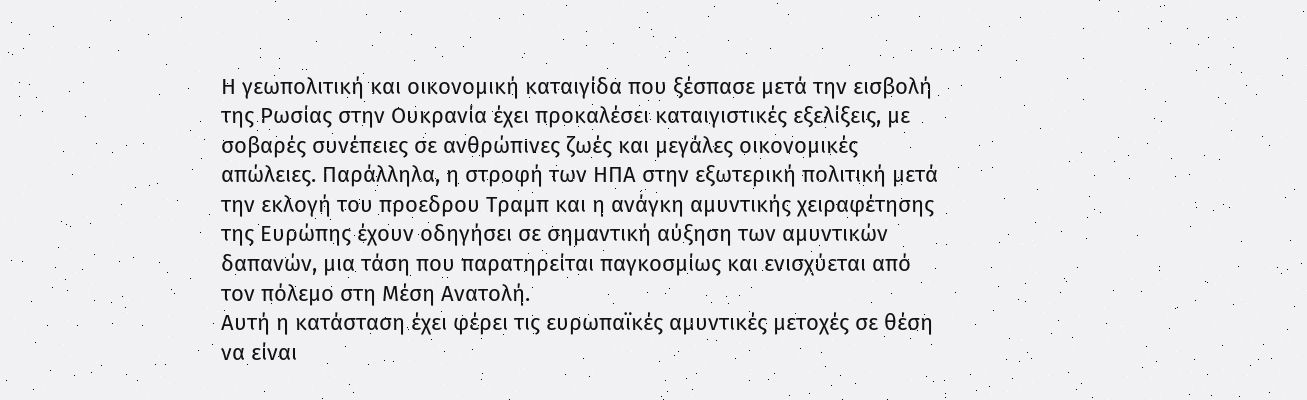Η γεωπολιτική και οικονομική καταιγίδα που ξέσπασε μετά την εισβολή της Ρωσίας στην Ουκρανία έχει προκαλέσει καταιγιστικές εξελίξεις, με σοβαρές συνέπειες σε ανθρώπινες ζωές και μεγάλες οικονομικές απώλειες. Παράλληλα, η στροφή των ΗΠΑ στην εξωτερική πολιτική μετά την εκλογή του προεδρου Τραμπ και η ανάγκη αμυντικής χειραφέτησης της Ευρώπης έχουν οδηγήσει σε σημαντική αύξηση των αμυντικών δαπανών, μια τάση που παρατηρείται παγκοσμίως και ενισχύεται από τον πόλεμο στη Μέση Ανατολή.
Αυτή η κατάσταση έχει φέρει τις ευρωπαϊκές αμυντικές μετοχές σε θέση να είναι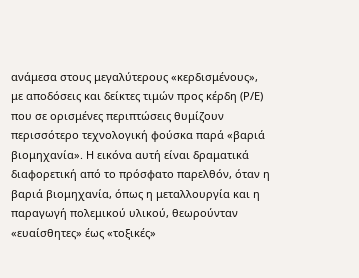ανάμεσα στους μεγαλύτερους «κερδισμένους», με αποδόσεις και δείκτες τιμών προς κέρδη (P/E) που σε ορισμένες περιπτώσεις θυμίζουν περισσότερο τεχνολογική φούσκα παρά «βαριά βιομηχανία». Η εικόνα αυτή είναι δραματικά διαφορετική από το πρόσφατο παρελθόν, όταν η βαριά βιομηχανία, όπως η μεταλλουργία και η παραγωγή πολεμικού υλικού, θεωρούνταν «ευαίσθητες» έως «τοξικές»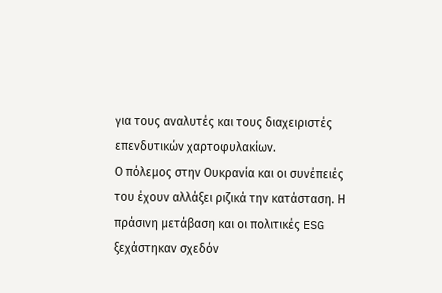για τους αναλυτές και τους διαχειριστές επενδυτικών χαρτοφυλακίων.
Ο πόλεμος στην Ουκρανία και οι συνέπειές του έχουν αλλάξει ριζικά την κατάσταση. Η πράσινη μετάβαση και οι πολιτικές ESG ξεχάστηκαν σχεδόν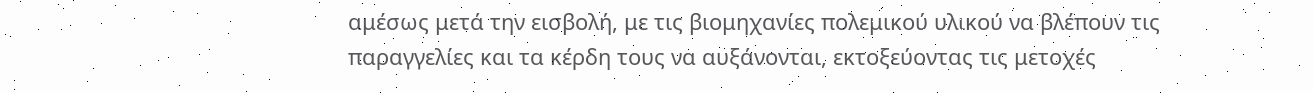αμέσως μετά την εισβολή, με τις βιομηχανίες πολεμικού υλικού να βλέπουν τις παραγγελίες και τα κέρδη τους να αυξάνονται, εκτοξεύοντας τις μετοχές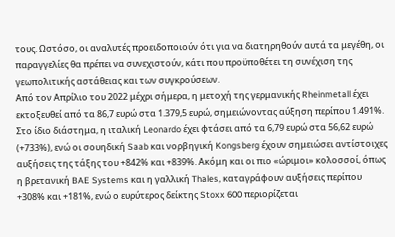τους. Ωστόσο, οι αναλυτές προειδοποιούν ότι για να διατηρηθούν αυτά τα μεγέθη, οι παραγγελίες θα πρέπει να συνεχιστούν, κάτι που προϋποθέτει τη συνέχιση της γεωπολιτικής αστάθειας και των συγκρούσεων.
Από τον Απρίλιο του 2022 μέχρι σήμερα, η μετοχή της γερμανικής Rheinmetall έχει εκτοξευθεί από τα 86,7 ευρώ στα 1.379,5 ευρώ, σημειώνοντας αύξηση περίπου 1.491%. Στο ίδιο διάστημα, η ιταλική Leonardo έχει φτάσει από τα 6,79 ευρώ στα 56,62 ευρώ (+733%), ενώ οι σουηδική Saab και νορβηγική Kongsberg έχουν σημειώσει αντίστοιχες αυξήσεις της τάξης του +842% και +839%. Ακόμη και οι πιο «ώριμοι» κολοσσοί, όπως η βρετανική BAE Systems και η γαλλική Thales, καταγράφουν αυξήσεις περίπου +308% και +181%, ενώ ο ευρύτερος δείκτης Stoxx 600 περιορίζεται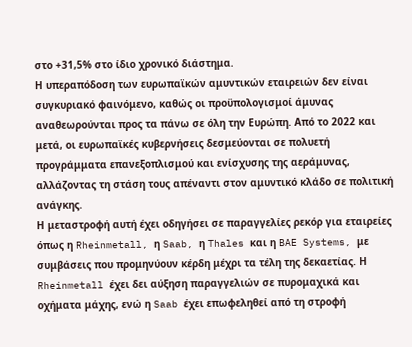στο +31,5% στο ίδιο χρονικό διάστημα.
Η υπεραπόδοση των ευρωπαϊκών αμυντικών εταιρειών δεν είναι συγκυριακό φαινόμενο, καθώς οι προϋπολογισμοί άμυνας αναθεωρούνται προς τα πάνω σε όλη την Ευρώπη. Από το 2022 και μετά, οι ευρωπαϊκές κυβερνήσεις δεσμεύονται σε πολυετή προγράμματα επανεξοπλισμού και ενίσχυσης της αεράμυνας, αλλάζοντας τη στάση τους απέναντι στον αμυντικό κλάδο σε πολιτική ανάγκης.
Η μεταστροφή αυτή έχει οδηγήσει σε παραγγελίες ρεκόρ για εταιρείες όπως η Rheinmetall, η Saab, η Thales και η BAE Systems, με συμβάσεις που προμηνύουν κέρδη μέχρι τα τέλη της δεκαετίας. Η Rheinmetall έχει δει αύξηση παραγγελιών σε πυρομαχικά και οχήματα μάχης, ενώ η Saab έχει επωφεληθεί από τη στροφή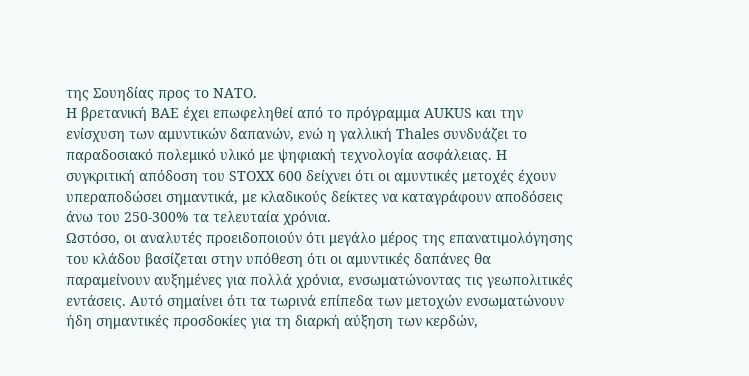της Σουηδίας προς το ΝΑΤΟ.
Η βρετανική BAE έχει επωφεληθεί από το πρόγραμμα AUKUS και την ενίσχυση των αμυντικών δαπανών, ενώ η γαλλική Thales συνδυάζει το παραδοσιακό πολεμικό υλικό με ψηφιακή τεχνολογία ασφάλειας. Η συγκριτική απόδοση του STOXX 600 δείχνει ότι οι αμυντικές μετοχές έχουν υπεραποδώσει σημαντικά, με κλαδικούς δείκτες να καταγράφουν αποδόσεις άνω του 250-300% τα τελευταία χρόνια.
Ωστόσο, οι αναλυτές προειδοποιούν ότι μεγάλο μέρος της επανατιμολόγησης του κλάδου βασίζεται στην υπόθεση ότι οι αμυντικές δαπάνες θα παραμείνουν αυξημένες για πολλά χρόνια, ενσωματώνοντας τις γεωπολιτικές εντάσεις. Αυτό σημαίνει ότι τα τωρινά επίπεδα των μετοχών ενσωματώνουν ήδη σημαντικές προσδοκίες για τη διαρκή αύξηση των κερδών,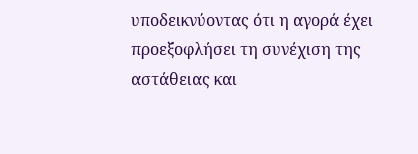υποδεικνύοντας ότι η αγορά έχει προεξοφλήσει τη συνέχιση της αστάθειας και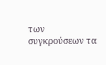των συγκρούσεων τα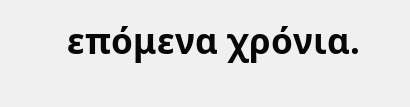επόμενα χρόνια.